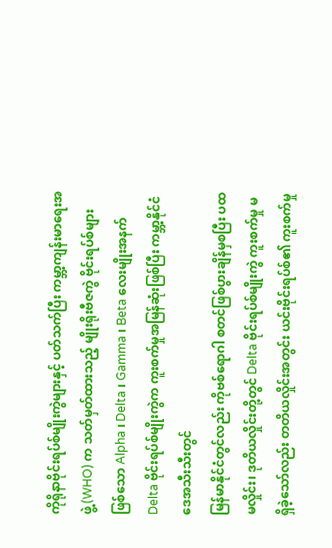ကိုရိုနာဗိုင်းရပ်စ်မျိုးကွဲများနှင့် ပတ်သက်ပြီး ကမ္ဘာ့ကျန်းမာရေးအဖွဲ့ (WHO) က သတ်မှတ်ထားသည့် မျိုးရိုးဗီဇကွဲ ဗိုင်းရပ်စ်များဖြစ်သော Alpha ၊ Delta ၊ Gamma ၊ Beta လေးမျိုးအနက် Delta ဗိုင်းရပ်စ်မျိုးကွဲက ကူးစက်မှုအမြန်ဆုံးဖြစ်ပြီး ကမ္ဘာ့နိုင်ငံဒေအသီးသီးတွင်
မြန်မာနိုင်ငံတွင်လည်း ကိုဗစ်ရောဂါ စတင်ဖြစ်ပွားချိန်မှစပြီး ပထမလှိုင်း၊ ဒုတိယလှိုင်းတို့တွင် Delta ဗိုင်းရပ်စ်မျိုးကွဲ ကူးစက်မှု မရှိခဲ့သော်လည်း တတိယလှိုင်းအတွင်း ယင်းဗိုင်းရပ်စ်၏ ကူးစက်မှု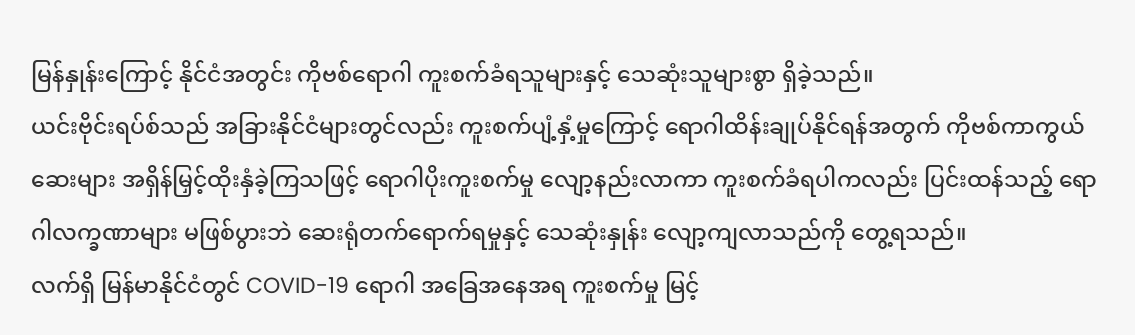မြန်နှုန်းကြောင့် နိုင်ငံအတွင်း ကိုဗစ်ရောဂါ ကူးစက်ခံရသူများနှင့် သေဆုံးသူများစွာ ရှိခဲ့သည်။
ယင်းဗိုင်းရပ်စ်သည် အခြားနိုင်ငံများတွင်လည်း ကူးစက်ပျံ့နှံ့မှုကြောင့် ရောဂါထိန်းချုပ်နိုင်ရန်အတွက် ကိုဗစ်ကာကွယ်ဆေးများ အရှိန်မြှင့်ထိုးနှံခဲ့ကြသဖြင့် ရောဂါပိုးကူးစက်မှု လျော့နည်းလာကာ ကူးစက်ခံရပါကလည်း ပြင်းထန်သည့် ရောဂါလက္ခဏာများ မဖြစ်ပွားဘဲ ဆေးရုံတက်ရောက်ရမှုနှင့် သေဆုံးနှုန်း လျော့ကျလာသည်ကို တွေ့ရသည်။
လက်ရှိ မြန်မာနိုင်ငံတွင် COVID-19 ရောဂါ အခြေအနေအရ ကူးစက်မှု မြင့်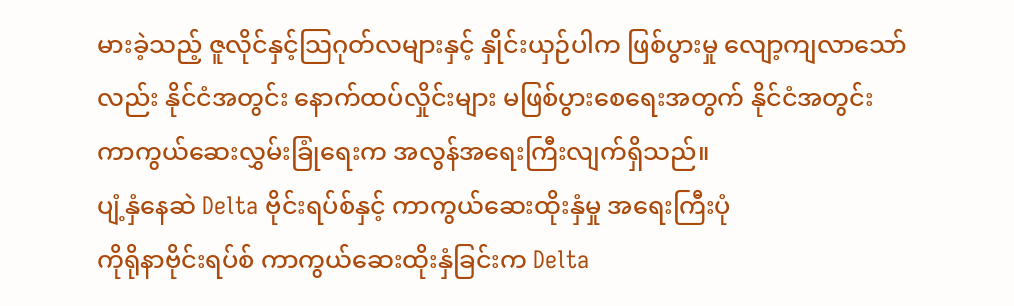မားခဲ့သည့် ဇူလိုင်နှင့်သြဂုတ်လများနှင့် နှိုင်းယှဉ်ပါက ဖြစ်ပွားမှု လျော့ကျလာသော်လည်း နိုင်ငံအတွင်း နောက်ထပ်လှိုင်းများ မဖြစ်ပွားစေရေးအတွက် နိုင်ငံအတွင်း ကာကွယ်ဆေးလွှမ်းခြုံရေးက အလွန်အရေးကြီးလျက်ရှိသည်။
ပျံ့နှံနေဆဲ Delta ဗိုင်းရပ်စ်နှင့် ကာကွယ်ဆေးထိုးနှံမှု အရေးကြီးပုံ
ကိုရိုနာဗိုင်းရပ်စ် ကာကွယ်ဆေးထိုးနှံခြင်းက Delta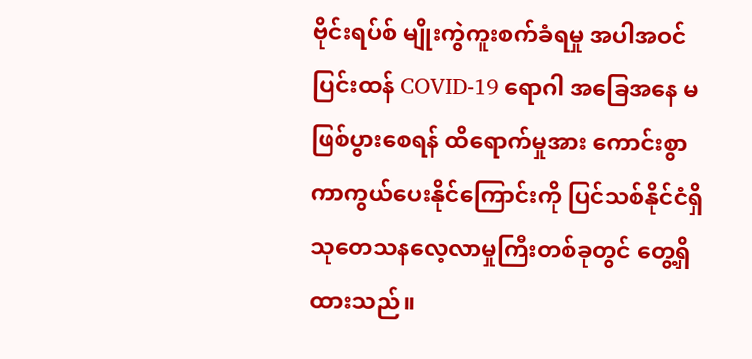ဗိုင်းရပ်စ် မျိုးကွဲကူးစက်ခံရမှု အပါအဝင် ပြင်းထန် COVID-19 ရောဂါ အခြေအနေ မဖြစ်ပွားစေရန် ထိရောက်မှုအား ကောင်းစွာကာကွယ်ပေးနိုင်ကြောင်းကို ပြင်သစ်နိုင်ငံရှိ သုတေသနလေ့လာမှုကြီးတစ်ခုတွင် တွေ့ရှိထားသည်။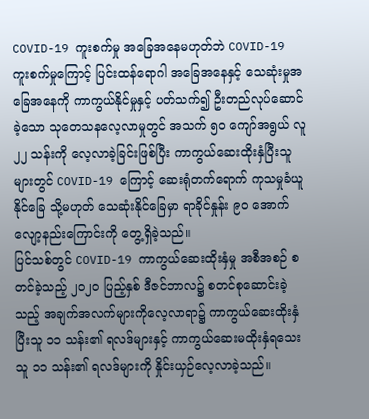COVID-19 ကူးစက်မှု အခြေအနေမဟုတ်ဘဲ COVID-19 ကူးစက်မှုကြောင့် ပြင်းထန်ရောဂါ အခြေအနေနှင့် သေဆုံးမှုအခြေအနေကို ကာကွယ်နိုင်မှုနှင့် ပတ်သက်၍ ဦးတည်လုပ်ဆောင်ခဲ့သော သုတေသနလေ့လာမှုတွင် အသက် ၅၀ ကျော်အရွယ် လူ ၂၂ သန်းကို လေ့လာခဲ့ခြင်းဖြစ်ပြီး ကာကွယ်ဆေးထိုးနှံပြီးသူများတွင် COVID-19 ကြောင့် ဆေးရုံတက်ရောက် ကုသမှုခံယူနိုင်ခြေ သို့မဟုတ် သေဆုံးနိုင်ခြေမှာ ရာခိုင်နှုန်း ၉၀ အောက် လျော့နည်းကြောင်းကို တွေ့ရှိခဲ့သည်။
ပြင်သစ်တွင် COVID-19 ကာကွယ်ဆေးထိုးနှံမှု အစီအစဉ် စတင်ခဲ့သည့် ၂၀၂၀ ပြည့်နှစ် ဒီဇင်ဘာလ၌ စတင်စုဆောင်းခဲ့သည့် အချက်အလက်များကိုလေ့လာရာ၌ ကာကွယ်ဆေးထိုးနှံပြီးသူ ၁၁ သန်း၏ ရလဒ်များနှင့် ကာကွယ်ဆေးမထိုးနှံရသေးသူ ၁၁ သန်း၏ ရလဒ်များကို နှိုင်းယှဉ်လေ့လာခဲ့သည်။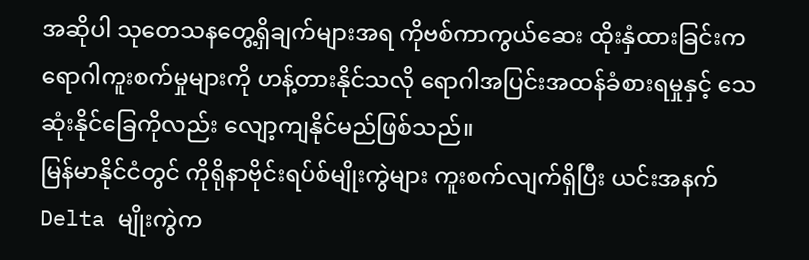အဆိုပါ သုတေသနတွေ့ရှိချက်များအရ ကိုဗစ်ကာကွယ်ဆေး ထိုးနှံထားခြင်းက ရောဂါကူးစက်မှုများကို ဟန့်တားနိုင်သလို ရောဂါအပြင်းအထန်ခံစားရမှုနှင့် သေဆုံးနိုင်ခြေကိုလည်း လျော့ကျနိုင်မည်ဖြစ်သည်။
မြန်မာနိုင်ငံတွင် ကိုရိုနာဗိုင်းရပ်စ်မျိုးကွဲများ ကူးစက်လျက်ရှိပြီး ယင်းအနက် Delta မျိုးကွဲက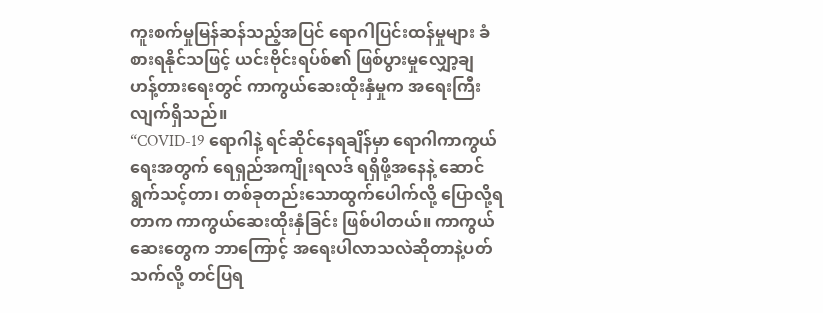ကူးစက်မှုမြန်ဆန်သည့်အပြင် ရောဂါပြင်းထန်မှုများ ခံစားရနိုင်သဖြင့် ယင်းဗိုင်းရပ်စ်၏ ဖြစ်ပွားမှုလျှော့ချ ဟန့်တားရေးတွင် ကာကွယ်ဆေးထိုးနှံမှုက အရေးကြီးလျက်ရှိသည်။
“COVID-19 ရောဂါနဲ့ ရင်ဆိုင်နေရချိန်မှာ ရောဂါကာကွယ်ရေးအတွက် ရေရှည်အကျိုးရလဒ် ရရှိဖို့အနေနဲ့ ဆောင်ရွက်သင့်တာ၊ တစ်ခုတည်းသောထွက်ပေါက်လို့ ပြောလို့ရတာက ကာကွယ်ဆေးထိုးနှံခြင်း ဖြစ်ပါတယ်။ ကာကွယ်ဆေးတွေက ဘာကြောင့် အရေးပါလာသလဲဆိုတာနဲ့ပတ်သက်လို့ တင်ပြရ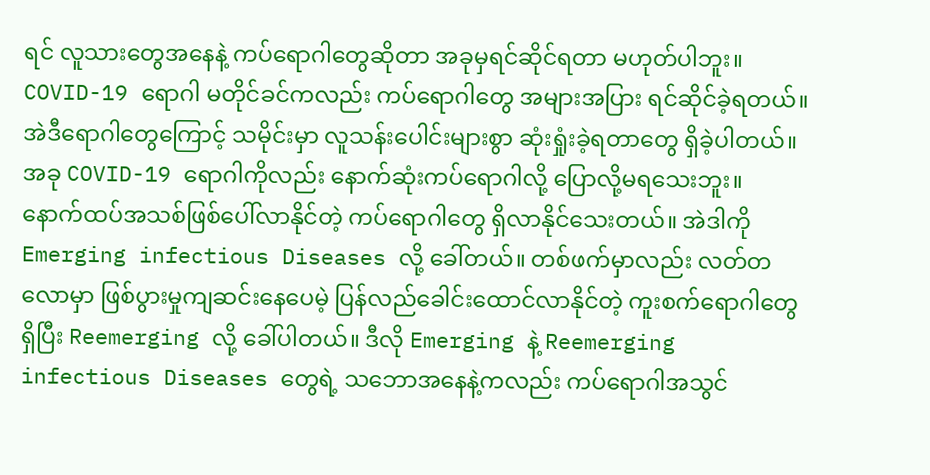ရင် လူသားတွေအနေနဲ့ ကပ်ရောဂါတွေဆိုတာ အခုမှရင်ဆိုင်ရတာ မဟုတ်ပါဘူး။ COVID-19 ရောဂါ မတိုင်ခင်ကလည်း ကပ်ရောဂါတွေ အများအပြား ရင်ဆိုင်ခဲ့ရတယ်။ အဲဒီရောဂါတွေကြောင့် သမိုင်းမှာ လူသန်းပေါင်းများစွာ ဆုံးရှုံးခဲ့ရတာတွေ ရှိခဲ့ပါတယ်။ အခု COVID-19 ရောဂါကိုလည်း နောက်ဆုံးကပ်ရောဂါလို့ ပြောလို့မရသေးဘူး။ နောက်ထပ်အသစ်ဖြစ်ပေါ်လာနိုင်တဲ့ ကပ်ရောဂါတွေ ရှိလာနိုင်သေးတယ်။ အဲဒါကို Emerging infectious Diseases လို့ ခေါ်တယ်။ တစ်ဖက်မှာလည်း လတ်တလောမှာ ဖြစ်ပွားမှုကျဆင်းနေပေမဲ့ ပြန်လည်ခေါင်းထောင်လာနိုင်တဲ့ ကူးစက်ရောဂါတွေရှိပြီး Reemerging လို့ ခေါ်ပါတယ်။ ဒီလို Emerging နဲ့ Reemerging infectious Diseases တွေရဲ့ သဘောအနေနဲ့ကလည်း ကပ်ရောဂါအသွင်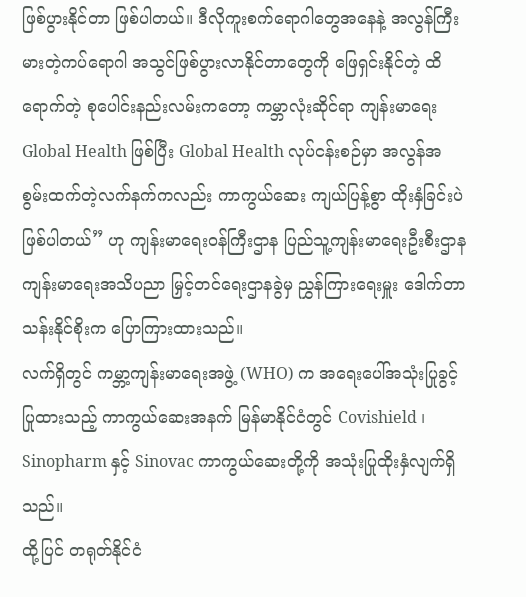ဖြစ်ပွားနိုင်တာ ဖြစ်ပါတယ်။ ဒီလိုကူးစက်ရောဂါတွေအနေနဲ့ အလွန်ကြီးမားတဲ့ကပ်ရောဂါ အသွင်ဖြစ်ပွားလာနိုင်တာတွေကို ဖြေရှင်းနိုင်တဲ့ ထိရောက်တဲ့ စုပေါင်းနည်းလမ်းကတော့ ကမ္ဘာလုံးဆိုင်ရာ ကျန်းမာရေး Global Health ဖြစ်ပြီး Global Health လုပ်ငန်းစဉ်မှာ အလွန်အစွမ်းထက်တဲ့လက်နက်ကလည်း ကာကွယ်ဆေး ကျယ်ပြန့်စွာ ထိုးနှံခြင်းပဲဖြစ်ပါတယ်” ဟု ကျန်းမာရေးဝန်ကြီးဌာန ပြည်သူ့ကျန်းမာရေးဦးစီးဌာန ကျန်းမာရေးအသိပညာ မြှင့်တင်ရေးဌာနခွဲမှ ညွှန်ကြားရေးမှူး ဒေါက်တာသန်းနိုင်စိုးက ပြောကြားထားသည်။
လက်ရှိတွင် ကမ္ဘာ့ကျန်းမာရေးအဖွဲ့ (WHO) က အရေးပေါ်အသုံးပြုခွင့် ပြုထားသည့် ကာကွယ်ဆေးအနက် မြန်မာနိုင်ငံတွင် Covishield ၊ Sinopharm နှင့် Sinovac ကာကွယ်ဆေးတို့ကို အသုံးပြုထိုးနှံလျက်ရှိသည်။
ထို့ပြင် တရုတ်နိုင်ငံ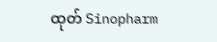ထုတ် Sinopharm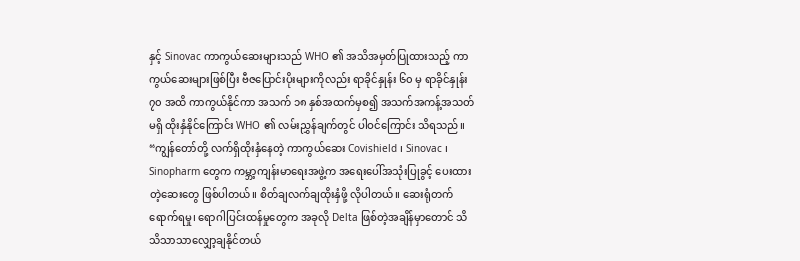နှင့် Sinovac ကာကွယ်ဆေးများသည် WHO ၏ အသိအမှတ်ပြုထားသည့် ကာကွယ်ဆေးများဖြစ်ပြီး ဗီဇပြောင်းပိုးများကိုလည်း ရာခိုင်နှုန်း ၆၀ မှ ရာခိုင်နှုန်း ၇၀ အထိ ကာကွယ်နိုင်ကာ အသက် ၁၈ နှစ်အထက်မှစ၍ အသက်အကန့်အသတ်မရှိ ထိုးနှံနိုင်ကြောင်း WHO ၏ လမ်းညွှန်ချက်တွင် ပါဝင်ကြောင်း သိရသည်။
“ကျွန်တော်တို့ လက်ရှိထိုးနှံနေတဲ့ ကာကွယ်ဆေး Covishield ၊ Sinovac ၊ Sinopharm တွေက ကမ္ဘာ့ကျန်းမာရေးအဖွဲ့က အရေးပေါ်အသုံးပြုခွင့် ပေးထားတဲ့ဆေးတွေ ဖြစ်ပါတယ်။ စိတ်ချလက်ချထိုးနှံဖို့ လိုပါတယ်။ ဆေးရုံတက်ရောက်ရမှု၊ ရောဂါပြင်းထန်မှုတွေက အခုလို Delta ဖြစ်တဲ့အချိန်မှာတောင် သိသိသာသာလျှော့ချနိုင်တယ်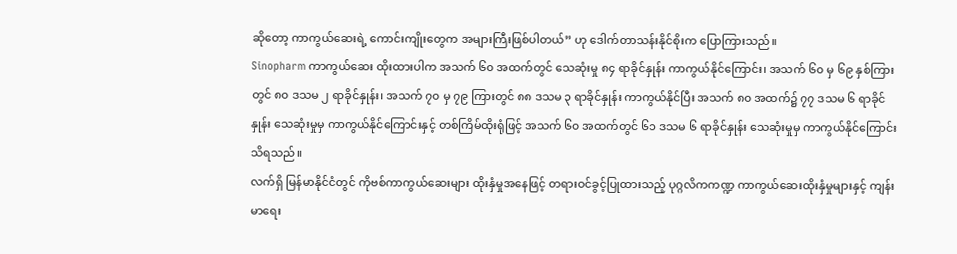ဆိုတော့ ကာကွယ်ဆေးရဲ့ ကောင်းကျိုးတွေက အများကြီးဖြစ်ပါတယ်” ဟု ဒေါက်တာသန်းနိုင်စိုးက ပြောကြားသည်။
Sinopharm ကာကွယ်ဆေး ထိုးထားပါက အသက် ၆၀ အထက်တွင် သေဆုံးမှု ၈၄ ရာခိုင်နှုန်း ကာကွယ်နိုင်ကြောင်း၊ အသက် ၆၀ မှ ၆၉ နှစ်ကြားတွင် ၈၀ ဒသမ ၂ ရာခိုင်နှုန်း၊ အသက် ၇၀ မှ ၇၉ ကြားတွင် ၈၈ ဒသမ ၃ ရာခိုင်နှုန်း ကာကွယ်နိုင်ပြီး အသက် ၈၀ အထက်၌ ၇၇ ဒသမ ၆ ရာခိုင်နှုန်း သေဆုံးမှုမှ ကာကွယ်နိုင်ကြောင်းနှင့် တစ်ကြိမ်ထိုးရုံဖြင့် အသက် ၆၀ အထက်တွင် ၆၁ ဒသမ ၆ ရာခိုင်နှုန်း သေဆုံးမှုမှ ကာကွယ်နိုင်ကြောင်း သိရသည်။
လက်ရှိ မြန်မာနိုင်ငံတွင် ကိုဗစ်ကာကွယ်ဆေးများ ထိုးနှံမှုအနေဖြင့် တရားဝင်ခွင့်ပြုထားသည့် ပုဂ္ဂလိကကဏ္ဍ ကာကွယ်ဆေးထိုးနှံမှုများနှင့် ကျန်းမာရေး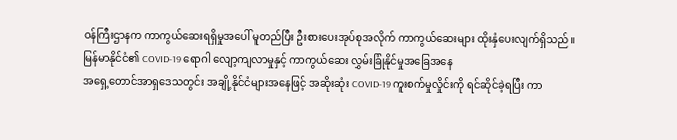ဝန်ကြီးဌာနက ကာကွယ်ဆေးရရှိမှုအပေါ် မူတည်ပြီး ဦးစားပေးအုပ်စုအလိုက် ကာကွယ်ဆေးများ ထိုးနှံပေးလျက်ရှိသည်။
မြန်မာနိုင်ငံ၏ COVID-19 ရောဂါ လျော့ကျလာမှုနှင့် ကာကွယ်ဆေး လွှမ်းခြုံနိုင်မှုအခြေအနေ
အရှေ့တောင်အာရှဒေသတွင်း အချို့နိုင်ငံများအနေဖြင့် အဆိုးဆုံး COVID-19 ကူးစက်မှုလှိုင်းကို ရင်ဆိုင်ခဲ့ရပြီး ကာ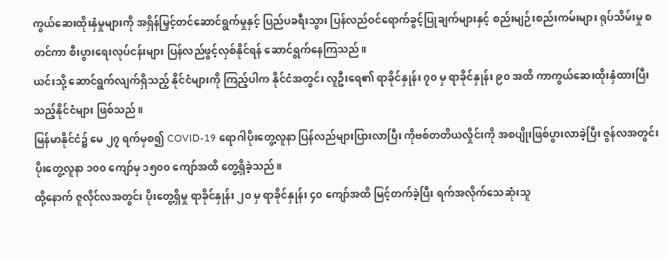ကွယ်ဆေးထိုးနှံမှုများကို အရှိန်မြှင့်တင်ဆောင်ရွက်မှုနှင့် ပြည်ပခရီးသွား ပြန်လည်ဝင်ရောက်ခွင့်ပြုချက်များနှင့် စည်းမျဉ်းစည်းကမ်းများ ရုပ်သိမ်းမှု စတင်ကာ စီးပွားရေးလုပ်ငန်းများ ပြန်လည်ဖွင့်လှစ်နိုင်ရန် ဆောင်ရွက်နေကြသည်။
ယင်းသို့ ဆောင်ရွက်လျက်ရှိသည့် နိုင်ငံများကို ကြည့်ပါက နိုင်ငံအတွင်း လူဦးရေ၏ ရာခိုင်နှုန်း ၇၀ မှ ရာခိုင်နှုန်း ၉၀ အထိ ကာကွယ်ဆေးထိုးနှံထားပြီးသည့်နိုင်ငံများ ဖြစ်သည်။
မြန်မာနိုင်ငံ၌ မေ ၂၇ ရက်မှစ၍ COVID-19 ရောဂါပိုးတွေ့လူနာ ပြန်လည်များပြားလာပြီး ကိုဗစ်တတိယလှိုင်းကို အစပျိုးဖြစ်ပွားလာခဲ့ပြီး ဇွန်လအတွင်း ပိုးတွေ့လူနာ ၁၀၀ ကျော်မှ ၁၅၀၀ ကျော်အထိ တွေ့ရှိခဲ့သည်။
ထို့နောက် ဇူလိုင်လအတွင်း ပိုးတွေ့ရှိမှု ရာခိုင်နှုန်း ၂၀ မှ ရာခိုင်နှုန်း ၄၀ ကျော်အထိ မြင့်တက်ခဲ့ပြီး ရက်အလိုက်သေဆုံးသူ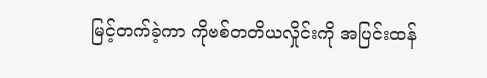မြင့်တက်ခဲ့ကာ ကိုဗစ်တတိယလှိုင်းကို အပြင်းထန်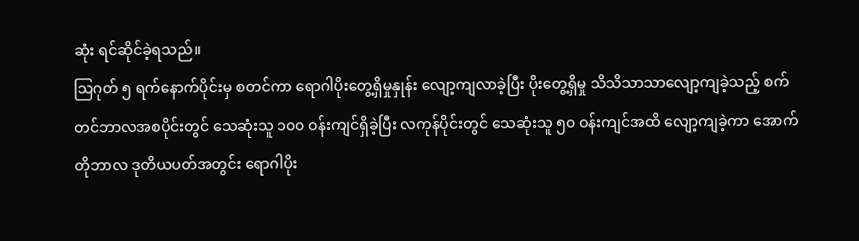ဆုံး ရင်ဆိုင်ခဲ့ရသည်။
သြဂုတ် ၅ ရက်နောက်ပိုင်းမှ စတင်ကာ ရောဂါပိုးတွေ့ရှိမှုနှုန်း လျော့ကျလာခဲ့ပြီး ပိုးတွေ့ရှိမှု သိသိသာသာလျော့ကျခဲ့သည့် စက်တင်ဘာလအစပိုင်းတွင် သေဆုံးသူ ၁၀၀ ဝန်းကျင်ရှိခဲ့ပြီး လကုန်ပိုင်းတွင် သေဆုံးသူ ၅၀ ဝန်းကျင်အထိ လျော့ကျခဲ့ကာ အောက်တိုဘာလ ဒုတိယပတ်အတွင်း ရောဂါပိုး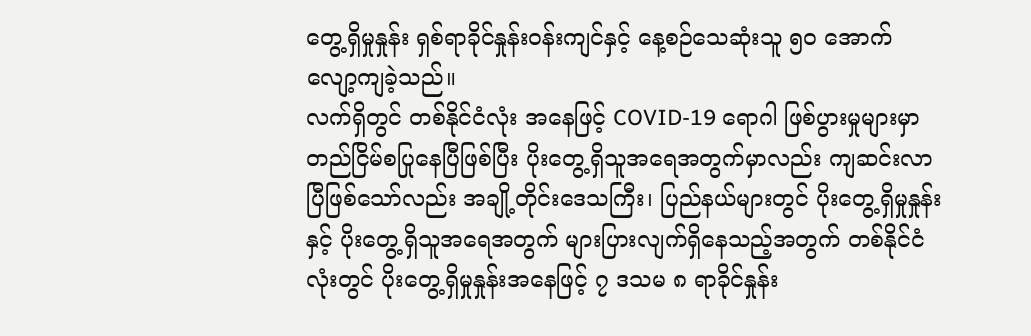တွေ့ရှိမှုနှုန်း ရှစ်ရာခိုင်နှုန်းဝန်းကျင်နှင့် နေ့စဉ်သေဆုံးသူ ၅၀ အောက် လျော့ကျခဲ့သည်။
လက်ရှိတွင် တစ်နိုင်ငံလုံး အနေဖြင့် COVID-19 ရောဂါ ဖြစ်ပွားမှုများမှာ တည်ငြိမ်စပြုနေပြီဖြစ်ပြီး ပိုးတွေ့ရှိသူအရေအတွက်မှာလည်း ကျဆင်းလာပြီဖြစ်သော်လည်း အချို့တိုင်းဒေသကြီး၊ ပြည်နယ်များတွင် ပိုးတွေ့ရှိမှုနှုန်းနှင့် ပိုးတွေ့ရှိသူအရေအတွက် များပြားလျက်ရှိနေသည့်အတွက် တစ်နိုင်ငံလုံးတွင် ပိုးတွေ့ရှိမှုနှုန်းအနေဖြင့် ၇ ဒသမ ၈ ရာခိုင်နှုန်း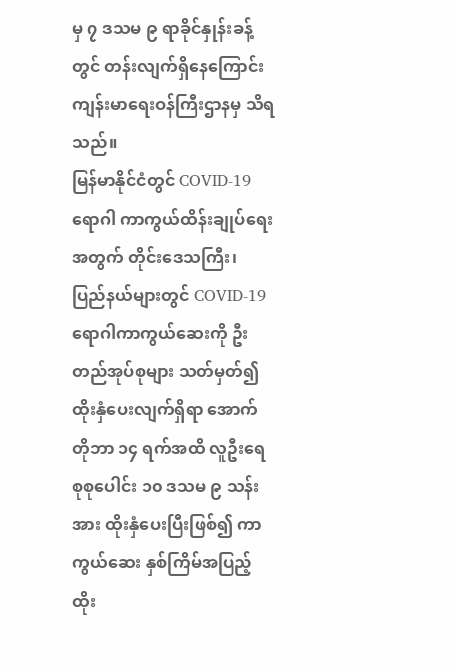မှ ၇ ဒသမ ၉ ရာခိုင်နှုန်းခန့်တွင် တန်းလျက်ရှိနေကြောင်း ကျန်းမာရေးဝန်ကြီးဌာနမှ သိရသည်။
မြန်မာနိုင်ငံတွင် COVID-19 ရောဂါ ကာကွယ်ထိန်းချုပ်ရေးအတွက် တိုင်းဒေသကြီး၊ ပြည်နယ်များတွင် COVID-19 ရောဂါကာကွယ်ဆေးကို ဦးတည်အုပ်စုများ သတ်မှတ်၍ ထိုးနှံပေးလျက်ရှိရာ အောက်တိုဘာ ၁၄ ရက်အထိ လူဦးရေ စုစုပေါင်း ၁၀ ဒသမ ၉ သန်းအား ထိုးနှံပေးပြီးဖြစ်၍ ကာကွယ်ဆေး နှစ်ကြိမ်အပြည့် ထိုး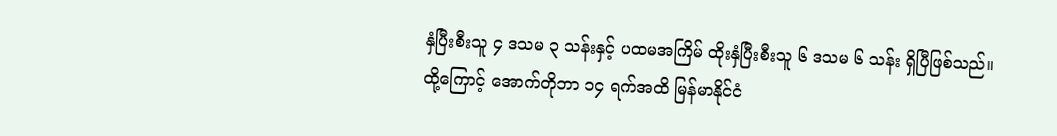နှံပြီးစီးသူ ၄ ဒသမ ၃ သန်းနှင့် ပထမအကြိမ် ထိုးနှံပြီးစီးသူ ၆ ဒသမ ၆ သန်း ရှိပြီဖြစ်သည်။
ထို့ကြောင့် အောက်တိုဘာ ၁၄ ရက်အထိ မြန်မာနိုင်ငံ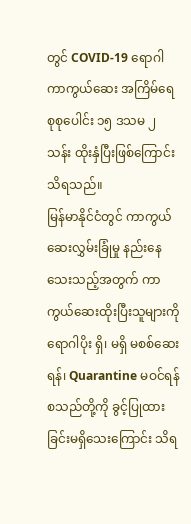တွင် COVID-19 ရောဂါ ကာကွယ်ဆေး အကြိမ်ရေ စုစုပေါင်း ၁၅ ဒသမ ၂ သန်း ထိုးနှံပြီးဖြစ်ကြောင်း သိရသည်။
မြန်မာနိုင်ငံတွင် ကာကွယ်ဆေးလွှမ်းခြုံမှု နည်းနေသေးသည့်အတွက် ကာကွယ်ဆေးထိုးပြီးသူများကို ရောဂါပိုး ရှိ၊ မရှိ မစစ်ဆေးရန်၊ Quarantine မဝင်ရန်စသည်တို့ကို ခွင့်ပြုထားခြင်းမရှိသေးကြောင်း သိရ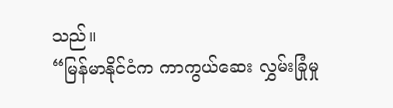သည်။
“မြန်မာနိုင်ငံက ကာကွယ်ဆေး လွှမ်းခြုံမှု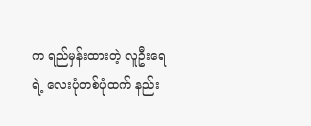က ရည်မှန်းထားတဲ့ လူဦးရေရဲ့ လေးပုံတစ်ပုံထက် နည်း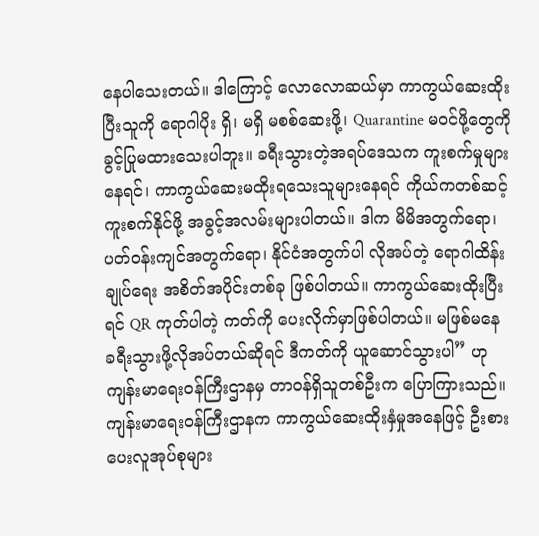နေပါသေးတယ်။ ဒါကြောင့် လောလောဆယ်မှာ ကာကွယ်ဆေးထိုးပြီးသူကို ရောဂါပိုး ရှိ၊ မရှိ မစစ်ဆေးဖို့၊ Quarantine မဝင်ဖို့တွေကို ခွင့်ပြုမထားသေးပါဘူး။ ခရီးသွားတဲ့အရပ်ဒေသက ကူးစက်မှုများနေရင်၊ ကာကွယ်ဆေးမထိုးရသေးသူများနေရင် ကိုယ်ကတစ်ဆင့် ကူးစက်နိုင်ဖို့ အခွင့်အလမ်းများပါတယ်။ ဒါက မိမိအတွက်ရော၊ ပတ်ဝန်းကျင်အတွက်ရော၊ နိုင်ငံအတွက်ပါ လိုအပ်တဲ့ ရောဂါထိန်းချုပ်ရေး အစိတ်အပိုင်းတစ်ခု ဖြစ်ပါတယ်။ ကာကွယ်ဆေးထိုးပြီးရင် QR ကုတ်ပါတဲ့ ကတ်ကို ပေးလိုက်မှာဖြစ်ပါတယ်။ မဖြစ်မနေ ခရီးသွားဖို့လိုအပ်တယ်ဆိုရင် ဒီကတ်ကို ယူဆောင်သွားပါ” ဟု ကျန်းမာရေးဝန်ကြီးဌာနမှ တာဝန်ရှိသူတစ်ဦးက ပြောကြားသည်။
ကျန်းမာရေးဝန်ကြီးဌာနက ကာကွယ်ဆေးထိုးနှံမှုအနေဖြင့် ဦးစားပေးလူအုပ်စုများ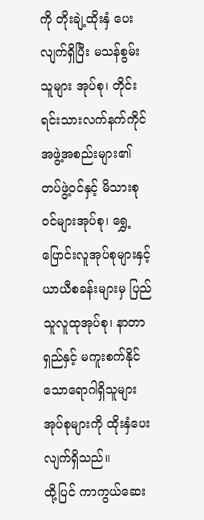ကို တိုးချဲ့ထိုးနှံ ပေးလျက်ရှိပြီး မသန်စွမ်းသူများ အုပ်စု၊ တိုင်းရင်းသားလက်နက်ကိုင် အဖွဲ့အစည်းများ၏ တပ်ဖွဲ့ဝင်နှင့် မိသားစုဝင်များအုပ်စု၊ ရွှေ့ပြောင်းလူအုပ်စုများနှင့် ယာယီစခန်းများမှ ပြည်သူလူထုအုပ်စု၊ နာတာရှည်နှင့် မကူးစက်နိုင်သောရောဂါရှိသူများ အုပ်စုများကို ထိုးနှံပေးလျက်ရှိသည်။
ထို့ပြင် ကာကွယ်ဆေး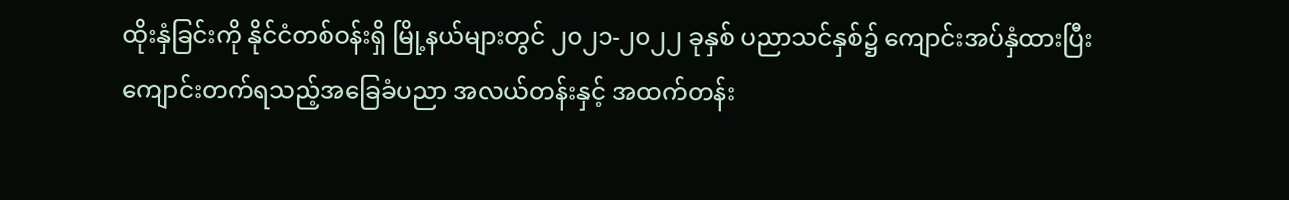ထိုးနှံခြင်းကို နိုင်ငံတစ်ဝန်းရှိ မြို့နယ်များတွင် ၂၀၂၁-၂၀၂၂ ခုနှစ် ပညာသင်နှစ်၌ ကျောင်းအပ်နှံထားပြီး ကျောင်းတက်ရသည့်အခြေခံပညာ အလယ်တန်းနှင့် အထက်တန်း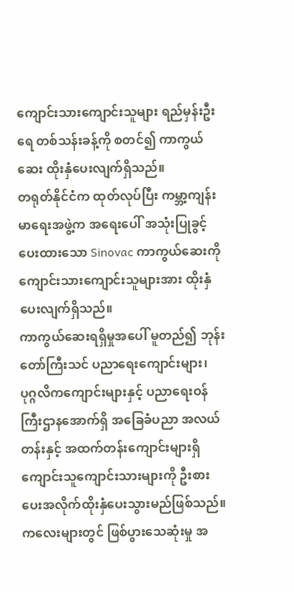ကျောင်းသားကျောင်းသူများ ရည်မှန်းဦးရေ တစ်သန်းခန့်ကို စတင်၍ ကာကွယ်ဆေး ထိုးနှံပေးလျက်ရှိသည်။
တရုတ်နိုင်ငံက ထုတ်လုပ်ပြီး ကမ္ဘာ့ကျန်းမာရေးအဖွဲ့က အရေးပေါ် အသုံးပြုခွင့်ပေးထားသော Sinovac ကာကွယ်ဆေးကို ကျောင်းသားကျောင်းသူများအား ထိုးနှံပေးလျက်ရှိသည်။
ကာကွယ်ဆေးရရှိမှုအပေါ် မူတည်၍ ဘုန်းတော်ကြီးသင် ပညာရေးကျောင်းများ၊ ပုဂ္ဂလိကကျောင်းများနှင့် ပညာရေးဝန်ကြီးဌာနအောက်ရှိ အခြေခံပညာ အလယ်တန်းနှင့် အထက်တန်းကျောင်းများရှိ ကျောင်းသူကျောင်းသားများကို ဦးစားပေးအလိုက်ထိုးနှံပေးသွားမည်ဖြစ်သည်။
ကလေးများတွင် ဖြစ်ပွားသေဆုံးမှု အ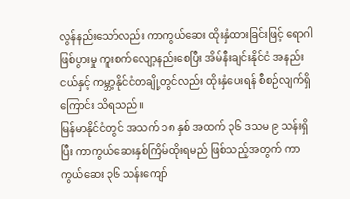လွန်နည်းသော်လည်း ကာကွယ်ဆေး ထိုးနှံထားခြင်းဖြင့် ရောဂါဖြစ်ပွားမှု ကူးစက်လျော့နည်းစေပြီး အိမ်နီးချင်းနိုင်ငံ အနည်းငယ်နှင့် ကမ္ဘာ့နိုင်ငံတချို့တွင်လည်း ထိုးနှံပေးရန် စီစဉ်လျက်ရှိကြောင်း သိရသည်။
မြန်မာနိုင်ငံတွင် အသက် ၁၈ နှစ် အထက် ၃၆ ဒသမ ၉ သန်းရှိပြီး ကာကွယ်ဆေးနှစ်ကြိမ်ထိုးရမည် ဖြစ်သည့်အတွက် ကာကွယ်ဆေး ၃၆ သန်းကျော်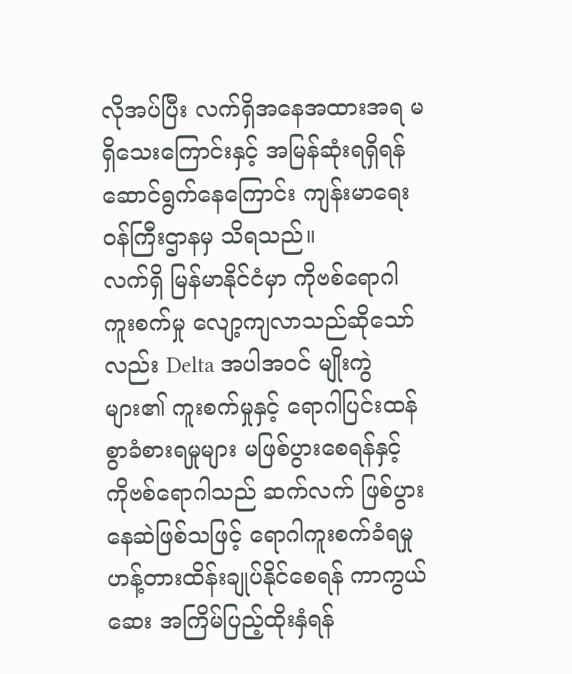လိုအပ်ပြီး လက်ရှိအနေအထားအရ မရှိသေးကြောင်းနှင့် အမြန်ဆုံးရရှိရန် ဆောင်ရွက်နေကြောင်း ကျန်းမာရေးဝန်ကြီးဌာနမှ သိရသည်။
လက်ရှိ မြန်မာနိုင်ငံမှာ ကိုဗစ်ရောဂါ ကူးစက်မှု လျော့ကျလာသည်ဆိုသော်လည်း Delta အပါအဝင် မျိုးကွဲများ၏ ကူးစက်မှုနှင့် ရောဂါပြင်းထန်စွာခံစားရမှုများ မဖြစ်ပွားစေရန်နှင့် ကိုဗစ်ရောဂါသည် ဆက်လက် ဖြစ်ပွားနေဆဲဖြစ်သဖြင့် ရောဂါကူးစက်ခံရမှု ဟန့်တားထိန်းချုပ်နိုင်စေရန် ကာကွယ်ဆေး အကြိမ်ပြည့်ထိုးနှံရန်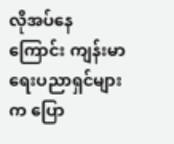လိုအပ်နေကြောင်း ကျန်းမာရေးပညာရှင်များက ပြော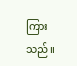ကြားသည်။